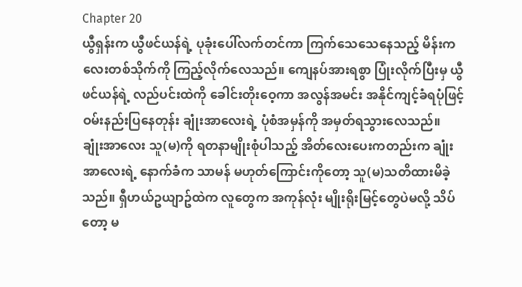Chapter 20
ယွီရှန်းက ယွီဖင်ယန်ရဲ့ ပုခုံးပေါ်လက်တင်ကာ ကြက်သေသေနေသည့် မိန်းကလေးတစ်သိုက်ကို ကြည့်လိုက်လေသည်။ ကျေနပ်အားရစွာ ပြုံးလိုက်ပြီးမှ ယွီဖင်ယန်ရဲ့ လည်ပင်းထဲကို ခေါင်းတိုးဝေ့ကာ အလွန်အမင်း အနိုင်ကျင့်ခံရပုံဖြင့် ဝမ်းနည်းပြနေတုန်း ချုံးအာလေးရဲ့ ပုံစံအမှန်ကို အမှတ်ရသွားလေသည်။
ချုံးအာလေး သူ(မ)ကို ရတနာမျိုးစုံပါသည့် အိတ်လေးပေးကတည်းက ချုံးအာလေးရဲ့ နောက်ခံက သာမန် မဟုတ်ကြောင်းကိုတော့ သူ(မ)သတိထားမိခဲ့သည်။ ရှီဟယ်ဥယျာဥ်ထဲက လူတွေက အကုန်လုံး မျိုးရိုးမြင့်တွေပဲမလို့ သိပ်တော့ မ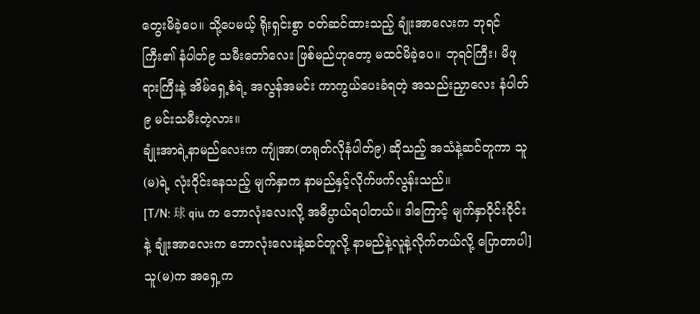တွေးမိခဲ့ပေ။ သို့ပေမယ့် ရိုးရှင်းစွာ ဝတ်ဆင်ထားသည့် ချုံးအာလေးက ဘုရင်ကြီး၏ နံပါတ်၉ သမီးတော်လေး ဖြစ်မည်ဟုတော့ မထင်မိခဲ့ပေ။ ဘုရင်ကြီး၊ မိဖုရားကြီးနဲ့ အိမ်ရှေ့စံရဲ့ အလွန်အမင်း ကာကွယ်ပေးခံရတဲ့ အသည်းညှာလေး နံပါတ်၉ မင်းသမီးတဲ့လား။
ချုံးအာရဲ့နာမည်လေးက ကျုံအာ(တရုတ်လိုနံပါတ်၉) ဆိုသည့် အသံနဲ့ဆင်တူကာ သူ(မ)ရဲ့ လုံးဝိုင်းနေသည့် မျက်နှာက နာမည်နှင့်လိုက်ဖက်လွန်းသည်။
[T/N: 球 qiu က ဘောလုံးလေးလို့ အဓိပ္ပာယ်ရပါတယ်။ ဒါကြောင့် မျက်နှာဝိုင်းဝိုင်းနဲ့ ချုံးအာလေးက ဘောလုံးလေးနဲ့ဆင်တူလို့ နာမည်နဲ့လူနဲ့လိုက်တယ်လို့ ပြောတာပါ]
သူ(မ)က အရှေ့က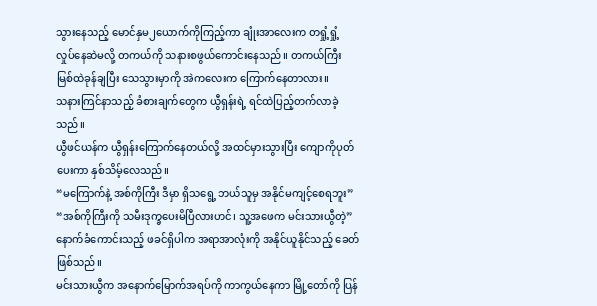သွားနေသည့် မောင်နှမ၂ယောက်ကိုကြည့်ကာ ချုံးအာလေးက တရှုံ့ရှုံ့ လှုပ်နေဆဲမလို့ တကယ်ကို သနားစဖွယ်ကောင်းနေသည်။ တကယ်ကြီး မြစ်ထဲခုန်ချပြီး သေသွားမှာကို အဲကလေးက ကြောက်နေတာလား။
သနားကြင်နာသည့် ခံစားချက်တွေက ယွီရှန်းရဲ့ ရင်ထဲပြည့်တက်လာခဲ့သည်။
ယွီဖင်ယန်က ယွီရှန်းကြောက်နေတယ်လို့ အထင်မှားသွားပြီး ကျောကိုပုတ်ပေးကာ နှစ်သိမ့်လေသည်။
“မကြောက်နဲ့ အစ်ကိုကြီး ဒီမှာ ရှိသရွေ့ ဘယ်သူမှ အနိုင်မကျင့်စေရဘူး”
“အစ်ကိုကြီးကို သမီးဒုက္ခပေးမိပြီလားဟင်၊ သူ့အဖေက မင်းသားယွီတဲ့”
နောက်ခံကောင်းသည့် ဖခင်ရှိပါက အရာအာလုံးကို အနိုင်ယူနိုင်သည့် ခေတ်ဖြစ်သည်။
မင်းသားယွီက အနောက်မြောက်အရပ်ကို ကာကွယ်နေကာ မြို့တော်ကို ပြန်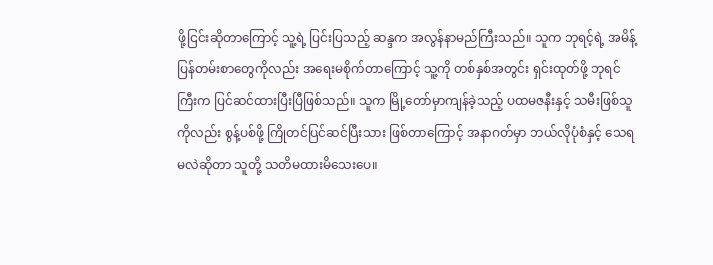ဖို့ငြင်းဆိုတာကြောင့် သူ့ရဲ့ ပြင်းပြသည့် ဆန္ဒက အလွန်နာမည်ကြီးသည်။ သူက ဘုရင့်ရဲ့ အမိန့်ပြန်တမ်းစာတွေကိုလည်း အရေးမစိုက်တာကြောင့် သူ့ကို တစ်နှစ်အတွင်း ရှင်းထုတ်ဖို့ ဘုရင်ကြီးက ပြင်ဆင်ထားပြီးပြီဖြစ်သည်။ သူက မြို့တော်မှာကျန်ခဲ့သည့် ပထမဇနီးနှင့် သမီးဖြစ်သူကိုလည်း စွန့်ပစ်ဖို့ ကြိုတင်ပြင်ဆင်ပြီးသား ဖြစ်တာကြောင့် အနာဂတ်မှာ ဘယ်လိုပုံစံနှင့် သေရမလဲဆိုတာ သူတို့ သတိမထားမိသေးပေ။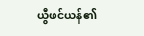ယွီဖင်ယန်၏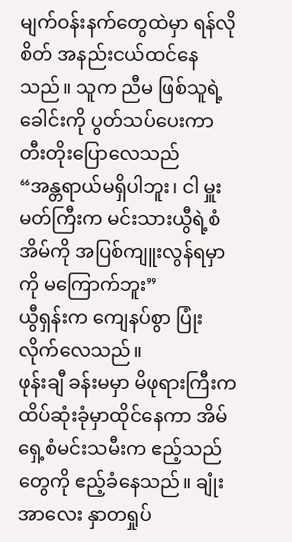မျက်ဝန်းနက်တွေထဲမှာ ရန်လိုစိတ် အနည်းငယ်ထင်နေသည်။ သူက ညီမ ဖြစ်သူရဲ့ခေါင်းကို ပွတ်သပ်ပေးကာ တီးတိုးပြောလေသည်
“အန္တရာယ်မရှိပါဘူး၊ ငါ မှူးမတ်ကြီးက မင်းသားယွီရဲ့စံအိမ်ကို အပြစ်ကျူးလွန်ရမှာကို မကြောက်ဘူး”
ယွီရှန်းက ကျေနပ်စွာ ပြုံးလိုက်လေသည်။
ဖုန်းချီ ခန်းမမှာ မိဖုရားကြီးက ထိပ်ဆုံးခုံမှာထိုင်နေကာ အိမ်ရှေ့စံမင်းသမီးက ဧည့်သည်တွေကို ဧည့်ခံနေသည်။ ချုံးအာလေး နှာတရှုပ်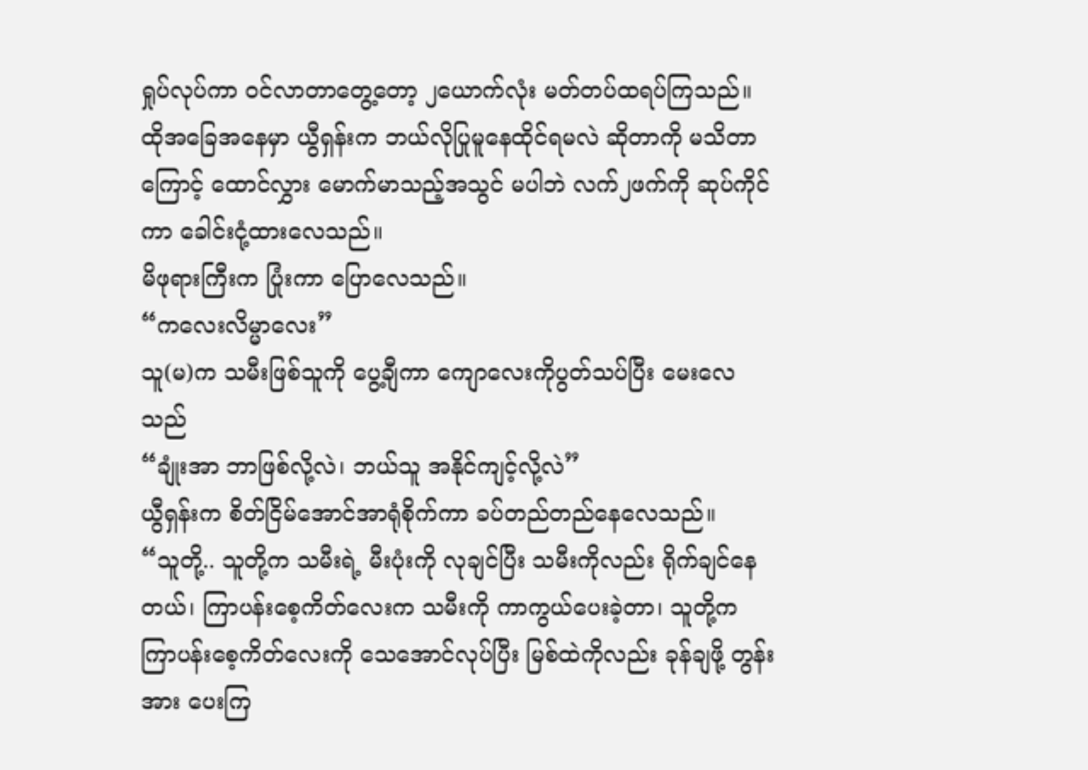ရှုပ်လုပ်ကာ ဝင်လာတာတွေ့တော့ ၂ယောက်လုံး မတ်တပ်ထရပ်ကြသည်။
ထိုအခြေအနေမှာ ယွီရှန်းက ဘယ်လိုပြုမူနေထိုင်ရမလဲ ဆိုတာကို မသိတာကြောင့် ထောင်လွှား မောက်မာသည့်အသွင် မပါဘဲ လက်၂ဖက်ကို ဆုပ်ကိုင်ကာ ခေါင်းငုံ့ထားလေသည်။
မိဖုရားကြီးက ပြုံးကာ ပြောလေသည်။
“ကလေးလိမ္မာလေး”
သူ(မ)က သမီးဖြစ်သူကို ပွေ့ချီကာ ကျောလေးကိုပွတ်သပ်ပြီး မေးလေသည်
“ချုံးအာ ဘာဖြစ်လို့လဲ၊ ဘယ်သူ အနိုင်ကျင့်လို့လဲ”
ယွီရှန်းက စိတ်ငြိမ်အောင်အာရုံစိုက်ကာ ခပ်တည်တည်နေလေသည်။
“သူတို့.. သူတို့က သမီးရဲ့ မီးပုံးကို လုချင်ပြီး သမီးကိုလည်း ရိုက်ချင်နေတယ်၊ ကြာပန်းစေ့ကိတ်လေးက သမီးကို ကာကွယ်ပေးခဲ့တာ၊ သူတို့က ကြာပန်းစေ့ကိတ်လေးကို သေအောင်လုပ်ပြီး မြစ်ထဲကိုလည်း ခုန်ချဖို့ တွန်းအား ပေးကြ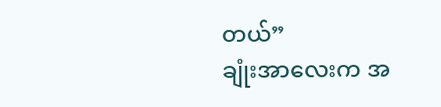တယ်”
ချုံးအာလေးက အ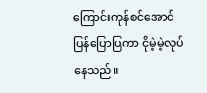ကြောင်းကုန်စင်အောင် ပြန်ပြောပြကာ ငိုမဲ့မဲ့လုပ်နေသည်။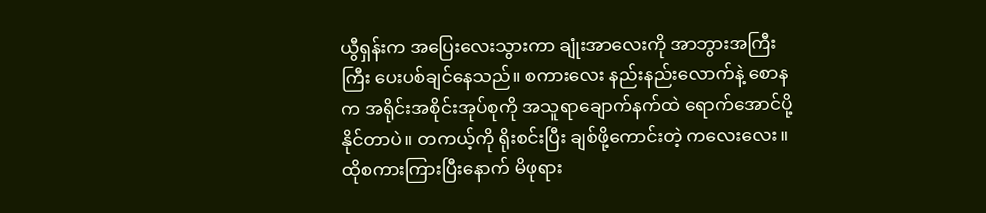ယွီရှန်းက အပြေးလေးသွားကာ ချုံးအာလေးကို အာဘွားအကြီးကြီး ပေးပစ်ချင်နေသည်။ စကားလေး နည်းနည်းလောက်နဲ့ စောနက အရိုင်းအစိုင်းအုပ်စုကို အသူရာချောက်နက်ထဲ ရောက်အောင်ပို့နိုင်တာပဲ။ တကယ့်ကို ရိုးစင်းပြီး ချစ်ဖို့ကောင်းတဲ့ ကလေးလေး။
ထိုစကားကြားပြီးနောက် မိဖုရား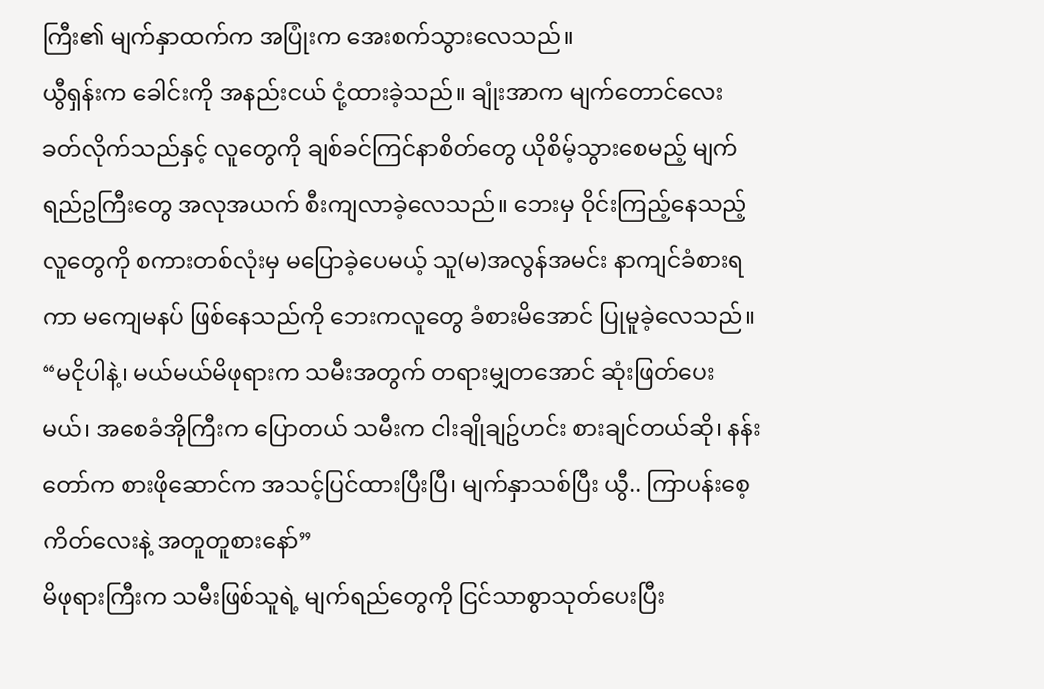ကြီး၏ မျက်နှာထက်က အပြုံးက အေးစက်သွားလေသည်။
ယွီရှန်းက ခေါင်းကို အနည်းငယ် ငုံ့ထားခဲ့သည်။ ချုံးအာက မျက်တောင်လေး ခတ်လိုက်သည်နှင့် လူတွေကို ချစ်ခင်ကြင်နာစိတ်တွေ ယိုစိမ့်သွားစေမည့် မျက်ရည်ဥကြီးတွေ အလုအယက် စီးကျလာခဲ့လေသည်။ ဘေးမှ ဝိုင်းကြည့်နေသည့် လူတွေကို စကားတစ်လုံးမှ မပြောခဲ့ပေမယ့် သူ(မ)အလွန်အမင်း နာကျင်ခံစားရကာ မကျေမနပ် ဖြစ်နေသည်ကို ဘေးကလူတွေ ခံစားမိအောင် ပြုမူခဲ့လေသည်။
“မငိုပါနဲ့၊ မယ်မယ်မိဖုရားက သမီးအတွက် တရားမျှတအောင် ဆုံးဖြတ်ပေးမယ်၊ အစေခံအိုကြီးက ပြောတယ် သမီးက ငါးချိုချဥ်ဟင်း စားချင်တယ်ဆို၊ နန်းတော်က စားဖိုဆောင်က အသင့်ပြင်ထားပြီးပြီ၊ မျက်နှာသစ်ပြီး ယွီ.. ကြာပန်းစေ့ကိတ်လေးနဲ့ အတူတူစားနော်”
မိဖုရားကြီးက သမီးဖြစ်သူရဲ့ မျက်ရည်တွေကို ငြင်သာစွာသုတ်ပေးပြီး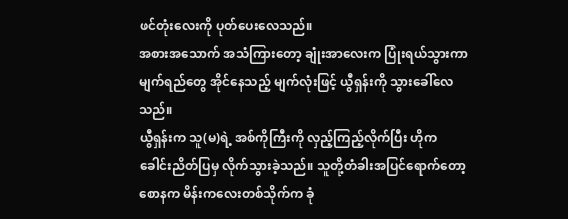ဖင်တုံးလေးကို ပုတ်ပေးလေသည်။
အစားအသောက် အသံကြားတော့ ချုံးအာလေးက ပြုံးရယ်သွားကာ မျက်ရည်တွေ အိုင်နေသည့် မျက်လုံးဖြင့် ယွီရှန်းကို သွားခေါ်လေသည်။
ယွီရှန်းက သူ(မ)ရဲ့ အစ်ကိုကြီးကို လှည့်ကြည့်လိုက်ပြီး ဟိုက ခေါင်းညိတ်ပြမှ လိုက်သွားခဲ့သည်။ သူတို့တံခါးအပြင်ရောက်တော့ စောနက မိန်းကလေးတစ်သိုက်က ခုံ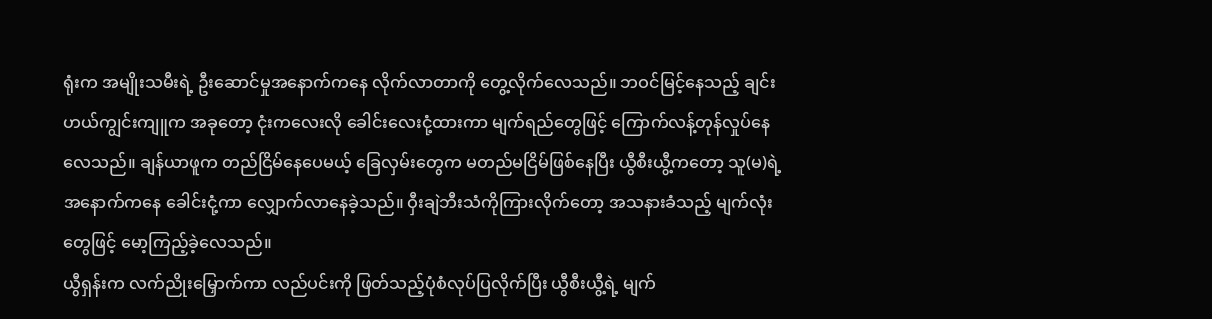ရုံးက အမျိုးသမီးရဲ့ ဦးဆောင်မှုအနောက်ကနေ လိုက်လာတာကို တွေ့လိုက်လေသည်။ ဘဝင်မြင့်နေသည့် ချင်းဟယ်ကျွင်းကျူက အခုတော့ ငုံးကလေးလို ခေါင်းလေးငုံ့ထားကာ မျက်ရည်တွေဖြင့် ကြောက်လန့်တုန်လှုပ်နေလေသည်။ ချန်ယာဖူက တည်ငြိမ်နေပေမယ့် ခြေလှမ်းတွေက မတည်မငြိမ်ဖြစ်နေပြီး ယွီစီးယွီ့ကတော့ သူ(မ)ရဲ့ အနောက်ကနေ ခေါင်းငုံ့ကာ လျှောက်လာနေခဲ့သည်။ ဝှီးချဲဘီးသံကိုကြားလိုက်တော့ အသနားခံသည့် မျက်လုံးတွေဖြင့် မော့ကြည့်ခဲ့လေသည်။
ယွီရှန်းက လက်ညိုးမြှောက်ကာ လည်ပင်းကို ဖြတ်သည့်ပုံစံလုပ်ပြလိုက်ပြီး ယွီစီးယွီ့ရဲ့ မျက်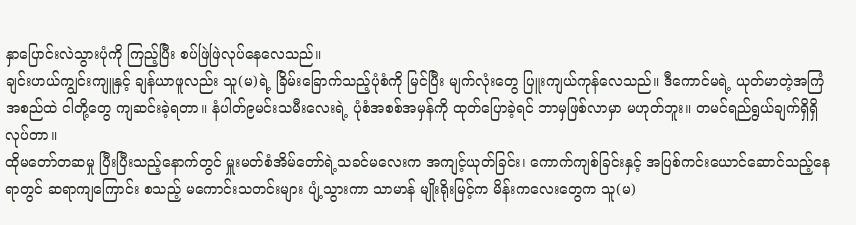နှာပြောင်းလဲသွားပုံကို ကြည့်ပြီး စပ်ဖြဲဖြဲလုပ်နေလေသည်။
ချင်းဟယ်ကျွင်းကျူနှင့် ချန်ယာဖူလည်း သူ(မ)ရဲ့ ခြိမ်းခြောက်သည့်ပုံစံကို မြင်ပြီး မျက်လုံးတွေ ပြူးကျယ်ကုန်လေသည်။ ဒီကောင်မရဲ့ ယုတ်မာတဲ့အကြံအစည်ထဲ ငါတို့တွေ ကျဆင်းခဲ့ရတာ။ နံပါတ်၉မင်းသမီးလေးရဲ့ ပုံစံအစစ်အမှန်ကို ထုတ်ပြောခဲ့ရင် ဘာမှဖြစ်လာမှာ မဟုတ်ဘူး။ တမင်ရည်ရွယ်ချက်ရှိရှိ လုပ်တာ။
ထိုမတော်တဆမှု ပြီးပြီးသည့်နောက်တွင် မှူးမတ်စံအိမ်တော်ရဲ့သခင်မလေးက အကျင့်ယုတ်ခြင်း၊ ကောက်ကျစ်ခြင်းနှင့် အပြစ်ကင်းယောင်ဆောင်သည့်နေရာတွင် ဆရာကျကြောင်း စသည့် မကောင်းသတင်းများ ပျံ့သွားကာ သာမာန် မျိုးရိုးမြင့်က မိန်းကလေးတွေက သူ(မ)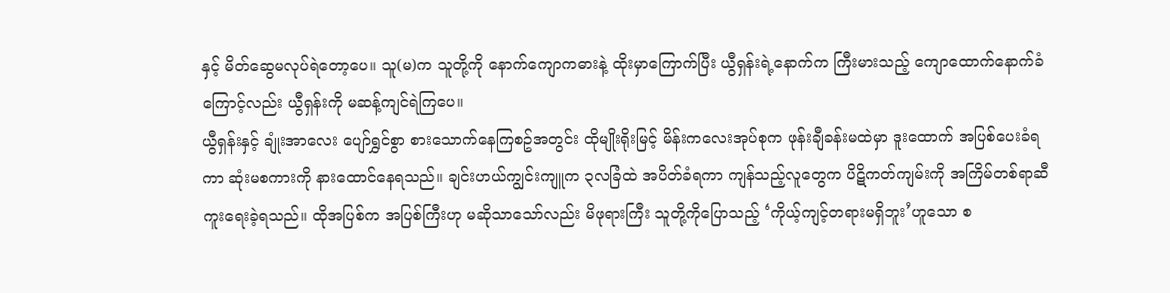နှင့် မိတ်ဆွေမလုပ်ရဲတော့ပေ။ သူ(မ)က သူတို့ကို နောက်ကျောကဓားနဲ့ ထိုးမှာကြောက်ပြီး ယွီရှန်းရဲ့နောက်က ကြီးမားသည့် ကျောထောက်နောက်ခံကြောင့်လည်း ယွီရှန်းကို မဆန့်ကျင်ရဲကြပေ။
ယွီရှန်းနှင့် ချုံးအာလေး ပျော်ရွှင်စွာ စားသောက်နေကြစဥ်အတွင်း ထိုမျိုးရိုးမြင့် မိန်းကလေးအုပ်စုက ဖုန်းချီခန်းမထဲမှာ ဒူးထောက် အပြစ်ပေးခံရကာ ဆုံးမစကားကို နားထောင်နေရသည်။ ချင်းဟယ်ကျွင်းကျူက ၃လခြံထဲ အပိတ်ခံရကာ ကျန်သည့်လူတွေက ပိဋိကတ်ကျမ်းကို အကြိမ်တစ်ရာဆီ ကူးရေးခဲ့ရသည်။ ထိုအပြစ်က အပြစ်ကြီးဟု မဆိုသာသော်လည်း မိဖုရားကြီး သူတို့ကိုပြောသည့် ‘ကိုယ့်ကျင့်တရားမရှိဘူး’ဟူသော စ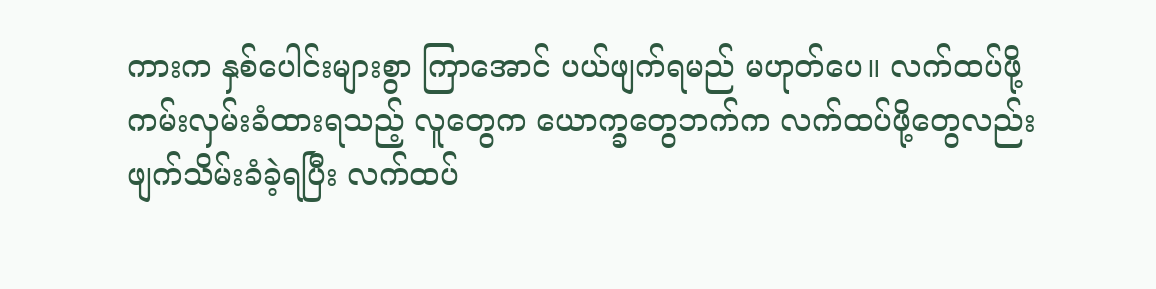ကားက နှစ်ပေါင်းများစွာ ကြာအောင် ပယ်ဖျက်ရမည် မဟုတ်ပေ။ လက်ထပ်ဖို့ ကမ်းလှမ်းခံထားရသည့် လူတွေက ယောက္ခတွေဘက်က လက်ထပ်ဖို့တွေလည်း ဖျက်သိမ်းခံခဲ့ရပြီး လက်ထပ်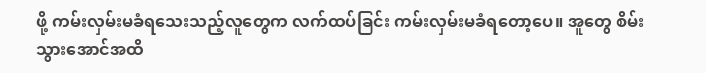ဖို့ ကမ်းလှမ်းမခံရသေးသည့်လူတွေက လက်ထပ်ခြင်း ကမ်းလှမ်းမခံရတော့ပေ။ အူတွေ စိမ်းသွားအောင်အထိ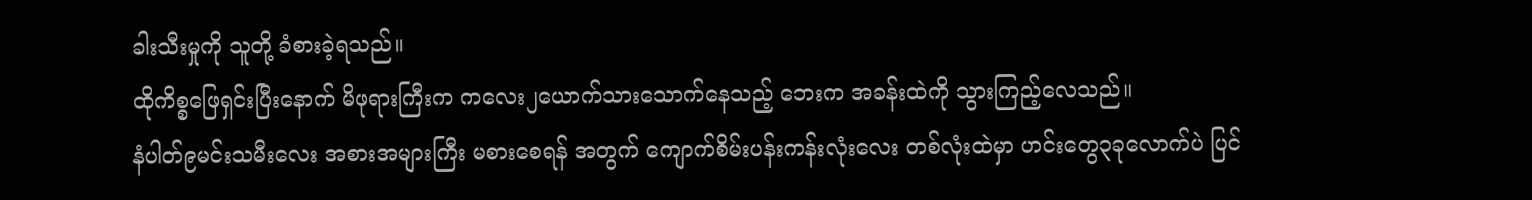ခါးသီးမှုကို သူတို့ ခံစားခဲ့ရသည်။
ထိုကိစ္စဖြေရှင်းပြီးနောက် မိဖုရားကြီးက ကလေး၂ယောက်သားသောက်နေသည့် ဘေးက အခန်းထဲကို သွားကြည့်လေသည်။
နံပါတ်၉မင်းသမီးလေး အစားအများကြီး မစားစေရန် အတွက် ကျောက်စိမ်းပန်းကန်းလုံးလေး တစ်လုံးထဲမှာ ဟင်းတွေ၃ခုလောက်ပဲ ပြင်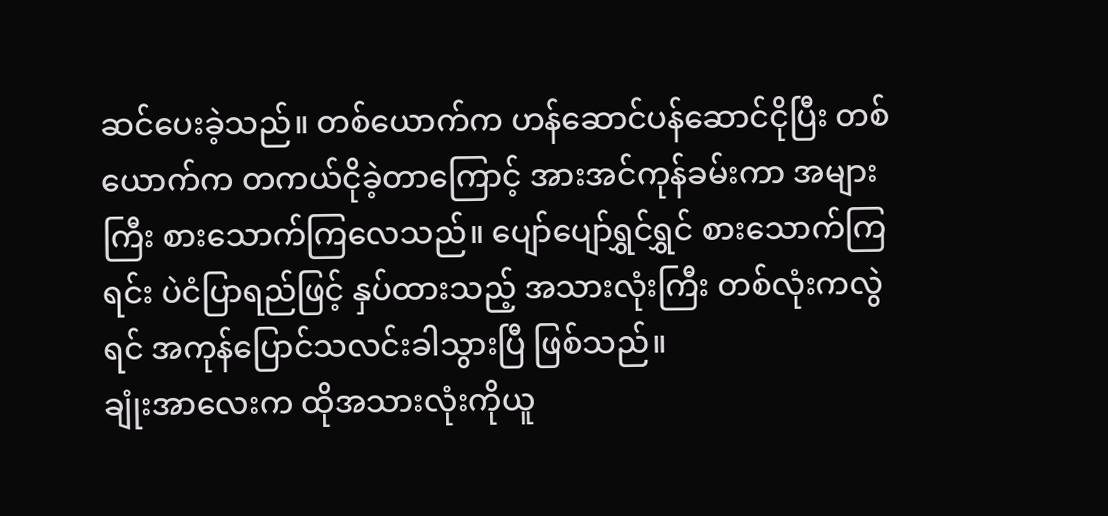ဆင်ပေးခဲ့သည်။ တစ်ယောက်က ဟန်ဆောင်ပန်ဆောင်ငိုပြီး တစ်ယောက်က တကယ်ငိုခဲ့တာကြောင့် အားအင်ကုန်ခမ်းကာ အများကြီး စားသောက်ကြလေသည်။ ပျော်ပျော်ရွှင်ရွှင် စားသောက်ကြရင်း ပဲငံပြာရည်ဖြင့် နှပ်ထားသည့် အသားလုံးကြီး တစ်လုံးကလွဲရင် အကုန်ပြောင်သလင်းခါသွားပြီ ဖြစ်သည်။
ချုံးအာလေးက ထိုအသားလုံးကိုယူ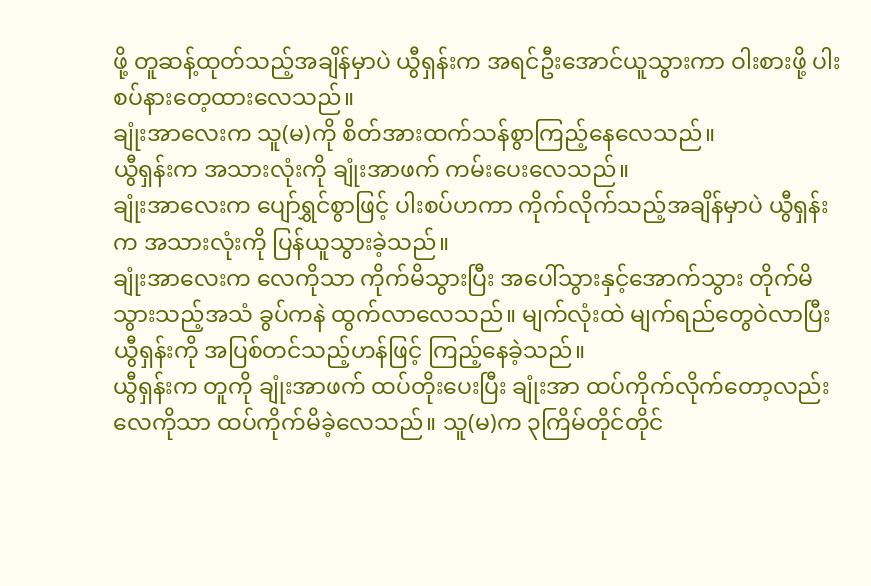ဖို့ တူဆန့်ထုတ်သည့်အချိန်မှာပဲ ယွီရှန်းက အရင်ဦးအောင်ယူသွားကာ ဝါးစားဖို့ ပါးစပ်နားတေ့ထားလေသည်။
ချုံးအာလေးက သူ(မ)ကို စိတ်အားထက်သန်စွာကြည့်နေလေသည်။
ယွီရှန်းက အသားလုံးကို ချုံးအာဖက် ကမ်းပေးလေသည်။
ချုံးအာလေးက ပျော်ရွှင်စွာဖြင့် ပါးစပ်ဟကာ ကိုက်လိုက်သည့်အချိန်မှာပဲ ယွီရှန်းက အသားလုံးကို ပြန်ယူသွားခဲ့သည်။
ချုံးအာလေးက လေကိုသာ ကိုက်မိသွားပြီး အပေါ်သွားနှင့်အောက်သွား တိုက်မိသွားသည့်အသံ ခွပ်ကနဲ ထွက်လာလေသည်။ မျက်လုံးထဲ မျက်ရည်တွေဝဲလာပြီး ယွီရှန်းကို အပြစ်တင်သည့်ဟန်ဖြင့် ကြည့်နေခဲ့သည်။
ယွီရှန်းက တူကို ချုံးအာဖက် ထပ်တိုးပေးပြီး ချုံးအာ ထပ်ကိုက်လိုက်တော့လည်း လေကိုသာ ထပ်ကိုက်မိခဲ့လေသည်။ သူ(မ)က ၃ကြိမ်တိုင်တိုင်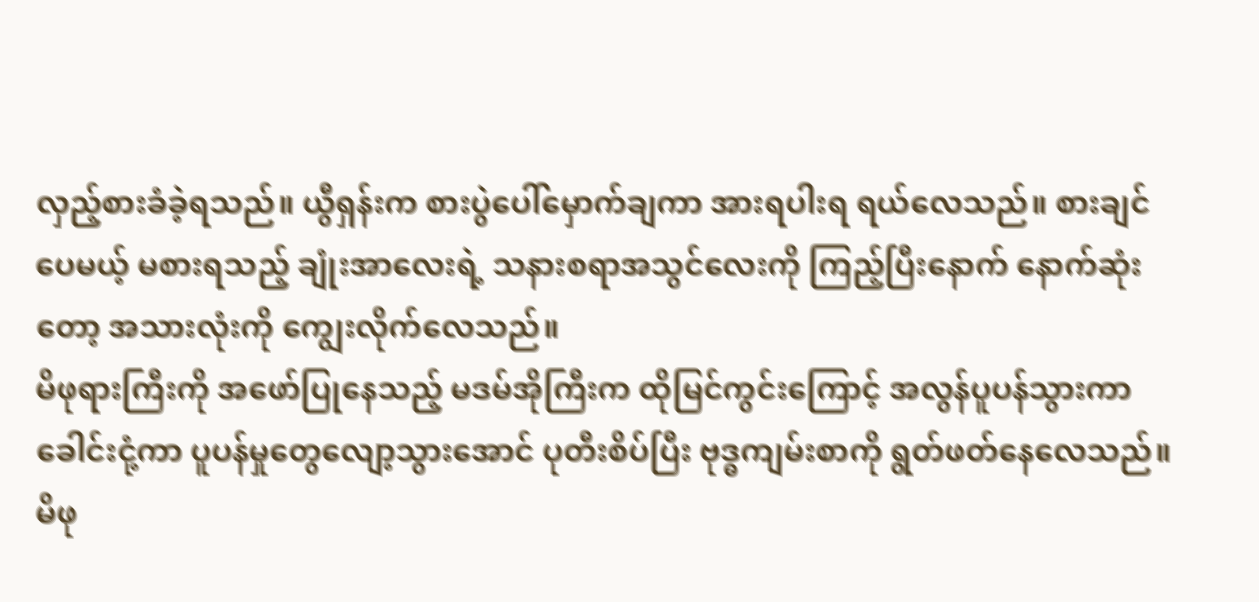လှည့်စားခံခဲ့ရသည်။ ယွီရှန်းက စားပွဲပေါ်မှောက်ချကာ အားရပါးရ ရယ်လေသည်။ စားချင်ပေမယ့် မစားရသည့် ချုံးအာလေးရဲ့ သနားစရာအသွင်လေးကို ကြည့်ပြီးနောက် နောက်ဆုံးတော့ အသားလုံးကို ကျွေးလိုက်လေသည်။
မိဖုရားကြီးကို အဖော်ပြုနေသည့် မဒမ်အိုကြီးက ထိုမြင်ကွင်းကြောင့် အလွန်ပူပန်သွားကာ ခေါင်းငုံ့ကာ ပူပန်မှုတွေလျော့သွားအောင် ပုတီးစိပ်ပြီး ဗုဒ္ဓကျမ်းစာကို ရွတ်ဖတ်နေလေသည်။
မိဖု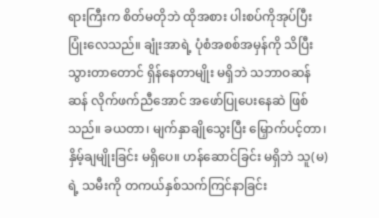ရားကြီးက စိတ်မတိုဘဲ ထိုအစား ပါးစပ်ကိုအုပ်ပြီး ပြုံးလေသည်။ ချုံးအာရဲ့ ပုံစံအစစ်အမှန်ကို သိပြီးသွားတာတောင် ရှိန်နေတာမျိုး မရှိဘဲ သဘာဝဆန်ဆန် လိုက်ဖက်ညီအောင် အဖော်ပြုပေးနေဆဲ ဖြစ်သည်။ ခယတာ၊ မျက်နှာချိုသွေးပြီး မြှောက်ပင့်တာ၊ နှိမ့်ချမျိုးခြင်း မရှိပေ။ ဟန်ဆောင်ခြင်း မရှိဘဲ သူ(မ)ရဲ့ သမီးကို တကယ်နှစ်သက်ကြင်နာခြင်း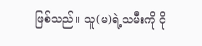ဖြစ်သည်။ သူ(မ)ရဲ့သမီးကို ငို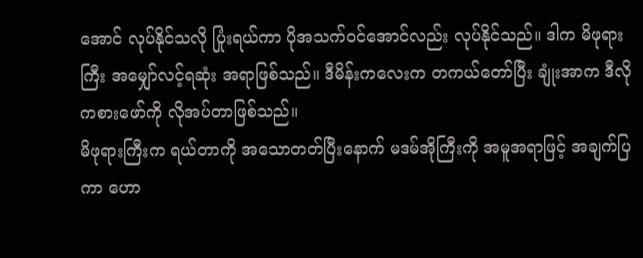အောင် လုပ်နိုင်သလို ပြုံးရယ်ကာ ပိုအသက်ဝင်အောင်လည်း လုပ်နိုင်သည်။ ဒါက မိဖုရားကြီး အမျှော်လင့်ရဆုံး အရာဖြစ်သည်။ ဒီမိန်းကလေးက တကယ်တော်ပြီး ချုံးအာက ဒီလို ကစားဖော်ကို လိုအပ်တာဖြစ်သည်။
မိဖုရားကြီးက ရယ်တာကို အသောတတ်ပြီးနောက် မဒမ်အိုကြီးကို အမူအရာဖြင့် အချက်ပြကာ ဟော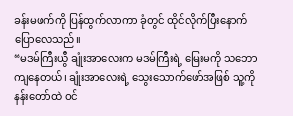ခန်းမဖက်ကို ပြန်ထွက်လာကာ ခုံတွင် ထိုင်လိုက်ပြီးနောက် ပြောလေသည်။
“မဒမ်ကြီးယွီ ချုံးအာလေးက မဒမ်ကြီးရဲ့ မြေးမကို သဘောကျနေတယ်၊ ချုံးအာလေးရဲ့ သွေးသောက်ဖော်အဖြစ် သူ့ကို နန်းတော်ထဲ ဝင်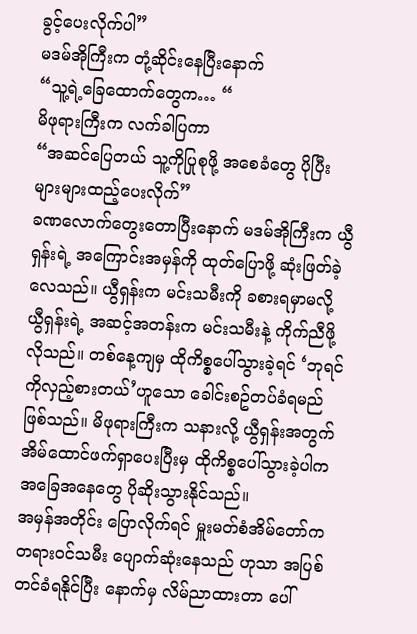ခွင့်ပေးလိုက်ပါ”
မဒမ်အိုကြီးက တုံ့ဆိုင်းနေပြီးနောက်
“သူ့ရဲ့ခြေထောက်တွေက… “
မိဖုရားကြီးက လက်ခါပြကာ
“အဆင်ပြေတယ် သူ့ကိုပြုစုဖို့ အစေခံတွေ ပိုပြီး များများထည့်ပေးလိုက်”
ခဏလောက်တွေးတောပြီးနောက် မဒမ်အိုကြီးက ယွီရှန်းရဲ့ အကြောင်းအမှန်ကို ထုတ်ပြောဖို့ ဆုံးဖြတ်ခဲ့လေသည်။ ယွီရှန်းက မင်းသမီးကို ခစားရမှာမလို့ ယွီရှန်းရဲ့ အဆင့်အတန်းက မင်းသမီးနဲ့ ကိုက်ညီဖို့ လိုသည်။ တစ်နေ့ကျမှ ထိုကိစ္စပေါ်သွားခဲ့ရင် ‘ဘုရင်ကိုလှည့်စားတယ်’ဟူသော ခေါင်းစဥ်တပ်ခံရမည် ဖြစ်သည်။ မိဖုရားကြီးက သနားလို့ ယွီရှန်းအတွက် အိမ်ထောင်ဖက်ရှာပေးပြီးမှ ထိုကိစ္စပေါ်သွားခဲ့ပါက အခြေအနေတွေ ပိုဆိုးသွားနိုင်သည်။
အမှန်အတိုင်း ပြောလိုက်ရင် မှူးမတ်စံအိမ်တော်က တရားဝင်သမီး ပျောက်ဆုံးနေသည် ဟုသာ အပြစ်တင်ခံရနိုင်ပြီး နောက်မှ လိမ်ညာထားတာ ပေါ်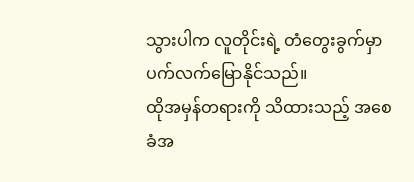သွားပါက လူတိုင်းရဲ့ တံတွေးခွက်မှာ ပက်လက်မြောနိုင်သည်။
ထိုအမှန်တရားကို သိထားသည့် အစေခံအ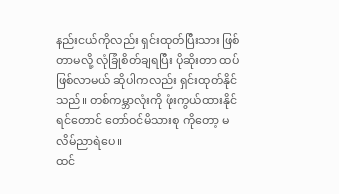နည်းငယ်ကိုလည်း ရှင်းထုတ်ပြီးသား ဖြစ်တာမလို့ လုံခြုံစိတ်ချရပြီး ပိုဆိုးတာ ထပ်ဖြစ်လာမယ် ဆိုပါကလည်း ရှင်းထုတ်နိုင်သည်။ တစ်ကမ္ဘာလုံးကို ဖုံးကွယ်ထားနိုင်ရင်တောင် တော်ဝင်မိသားစု ကိုတော့ မလိမ်ညာရဲပေ။
ထင်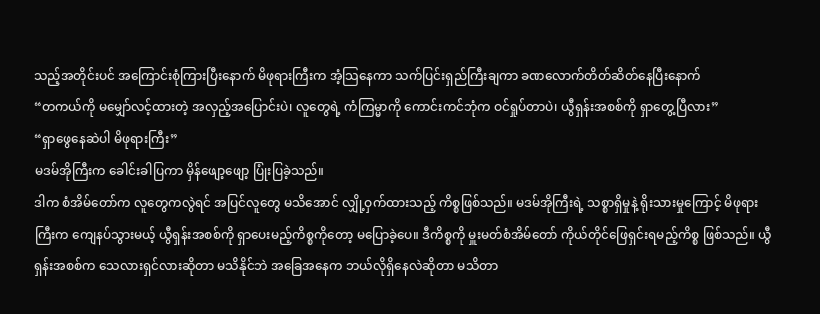သည့်အတိုင်းပင် အကြောင်းစုံကြားပြီးနောက် မိဖုရားကြီးက အံ့သြနေကာ သက်ပြင်းရှည်ကြီးချကာ ခဏလောက်တိတ်ဆိတ်နေပြီးနောက်
“တကယ်ကို မမျှော်လင့်ထားတဲ့ အလှည့်အပြောင်းပဲ၊ လူတွေရဲ့ ကံကြမ္မာကို ကောင်းကင်ဘုံက ဝင်ရှုပ်တာပဲ၊ ယွီရှန်းအစစ်ကို ရှာတွေ့ပြီလား”
“ရှာဖွေနေဆဲပါ မိဖုရားကြီး”
မဒမ်အိုကြီးက ခေါင်းခါပြကာ မှိန်ဖျော့ဖျော့ ပြုံးပြခဲ့သည်။
ဒါက စံအိမ်တော်က လူတွေကလွဲရင် အပြင်လူတွေ မသိအောင် လျှို့ဝှက်ထားသည့် ကိစ္စဖြစ်သည်။ မဒမ်အိုကြီးရဲ့ သစ္စာရှိမှုနဲ့ ရိုးသားမှုကြောင့် မိဖုရားကြီးက ကျေနပ်သွားမယ့် ယွီရှန်းအစစ်ကို ရှာပေးမည့်ကိစ္စကိုတော့ မပြောခဲ့ပေ။ ဒီကိစ္စကို မှူးမတ်စံအိမ်တော် ကိုယ်တိုင်ဖြေရှင်းရမည့်ကိစ္စ ဖြစ်သည်။ ယွီရှန်းအစစ်က သေလားရှင်လားဆိုတာ မသိနိုင်ဘဲ အခြေအနေက ဘယ်လိုရှိနေလဲဆိုတာ မသိတာ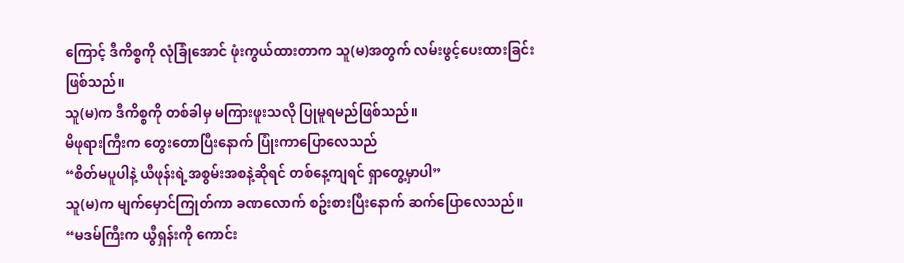ကြောင့် ဒီကိစ္စကို လုံခြုံအောင် ဖုံးကွယ်ထားတာက သူ(မ)အတွက် လမ်းဖွင့်ပေးထားခြင်း ဖြစ်သည်။
သူ(မ)က ဒီကိစ္စကို တစ်ခါမှ မကြားဖူးသလို ပြုမူရမည်ဖြစ်သည်။
မိဖုရားကြီးက တွေးတောပြီးနောက် ပြုံးကာပြောလေသည်
“စိတ်မပူပါနဲ့ ယီဖုန်းရဲ့အစွမ်းအစနဲ့ဆိုရင် တစ်နေ့ကျရင် ရှာတွေ့မှာပါ”
သူ(မ)က မျက်မှောင်ကြုတ်ကာ ခဏလောက် စဥ်းစားပြီးနောက် ဆက်ပြောလေသည်။
“မဒမ်ကြီးက ယွီရှန်းကို ကောင်း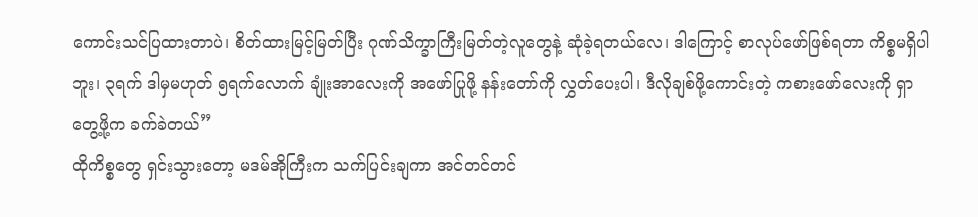ကောင်းသင်ပြထားတာပဲ၊ စိတ်ထားမြင့်မြတ်ပြီး ဂုဏ်သိက္ခာကြီးမြတ်တဲ့လူတွေနဲ့ ဆုံခဲ့ရတယ်လေ၊ ဒါကြောင့် စာလုပ်ဖော်ဖြစ်ရတာ ကိစ္စမရှိပါဘူး၊ ၃ရက် ဒါမှမဟုတ် ၅ရက်လောက် ချုံးအာလေးကို အဖော်ပြုဖို့ နန်းတော်ကို လွှတ်ပေးပါ၊ ဒီလိုချစ်ဖို့ကောင်းတဲ့ ကစားဖော်လေးကို ရှာတွေ့ဖို့က ခက်ခဲတယ်”
ထိုကိစ္စတွေ ရှင်းသွားတော့ မဒမ်အိုကြီးက သက်ပြင်းချကာ အင်တင်တင်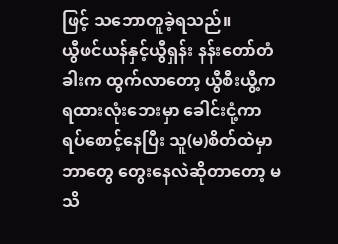ဖြင့် သဘောတူခဲ့ရသည်။
ယွီဖင်ယန်နှင့်ယွီရှန်း နန်းတော်တံခါးက ထွက်လာတော့ ယွီစီးယွီ့က ရထားလုံးဘေးမှာ ခေါင်းငုံ့ကာ ရပ်စောင့်နေပြီး သူ(မ)စိတ်ထဲမှာ ဘာတွေ တွေးနေလဲဆိုတာတော့ မသိ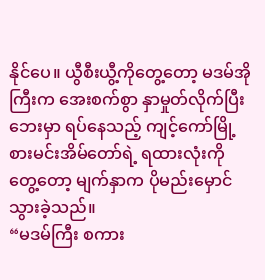နိုင်ပေ။ ယွီစီးယွီ့ကိုတွေ့တော့ မဒမ်အိုကြီးက အေးစက်စွာ နှာမှုတ်လိုက်ပြီး ဘေးမှာ ရပ်နေသည့် ကျင့်ကော်မြို့စားမင်းအိမ်တော်ရဲ့ ရထားလုံးကိုတွေ့တော့ မျက်နှာက ပိုမည်းမှောင်သွားခဲ့သည်။
“မဒမ်ကြီး စကား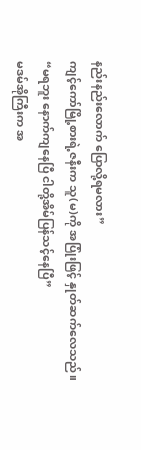နည်းနည်းလောက် ပြောလို့ရမလား”
ကျင့်ကော်မြို့စားရဲ့ဇနီးက သူ(မ)ကို အပြုံးဖြင့် နှုတ်ဆက်လေသည်။
“မရဘူး နောက်ကျနေပြီ ငါတို့အိမ်ပြန်သင့်နေပြီ”
မဒမ်အိုကြီးက အ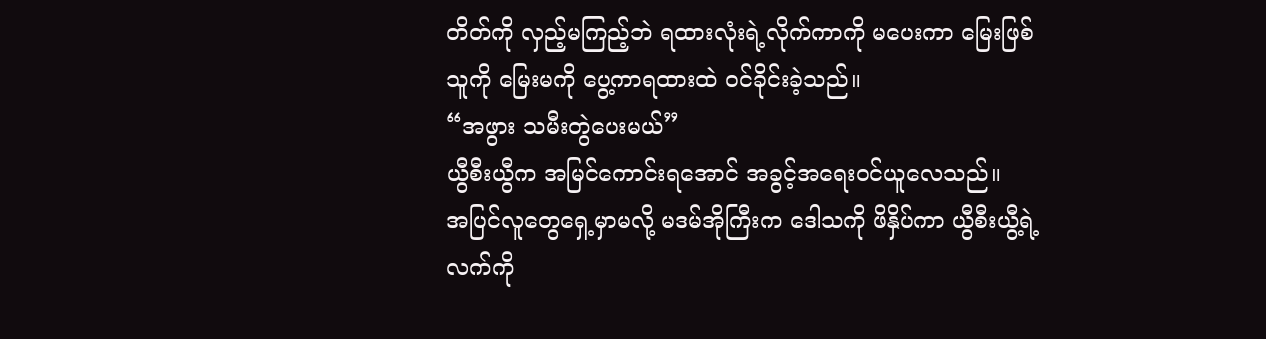တိတ်ကို လှည့်မကြည့်ဘဲ ရထားလုံးရဲ့လိုက်ကာကို မပေးကာ မြေးဖြစ်သူကို မြေးမကို ပွေ့ကာရထားထဲ ဝင်ခိုင်းခဲ့သည်။
“အဖွား သမီးတွဲပေးမယ်”
ယွီစီးယွီက အမြင်ကောင်းရအောင် အခွင့်အရေးဝင်ယူလေသည်။
အပြင်လူတွေရှေ့မှာမလို့ မဒမ်အိုကြီးက ဒေါသကို ဖိနှိပ်ကာ ယွီစီးယွီ့ရဲ့လက်ကို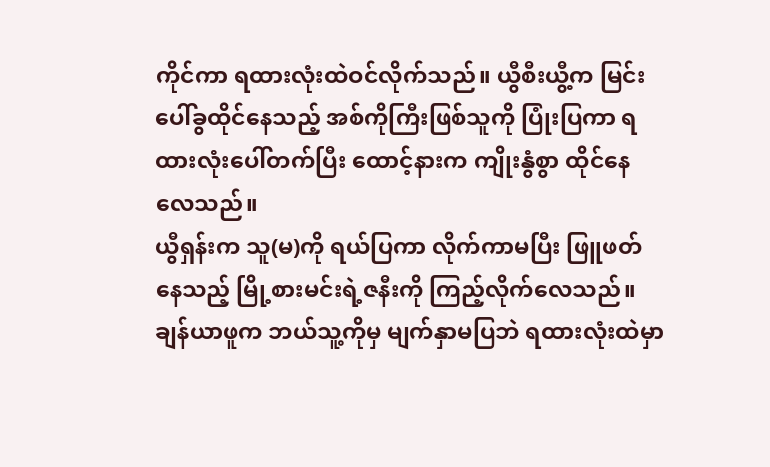ကိုင်ကာ ရထားလုံးထဲဝင်လိုက်သည်။ ယွီစီးယွီ့က မြင်းပေါ်ခွထိုင်နေသည့် အစ်ကိုကြီးဖြစ်သူကို ပြုံးပြကာ ရထားလုံးပေါ်တက်ပြီး ထောင့်နားက ကျိုးနွံစွာ ထိုင်နေလေသည်။
ယွီရှန်းက သူ(မ)ကို ရယ်ပြကာ လိုက်ကာမပြီး ဖြူဖတ်နေသည့် မြို့စားမင်းရဲ့ဇနီးကို ကြည့်လိုက်လေသည်။ ချန်ယာဖူက ဘယ်သူ့ကိုမှ မျက်နှာမပြဘဲ ရထားလုံးထဲမှာ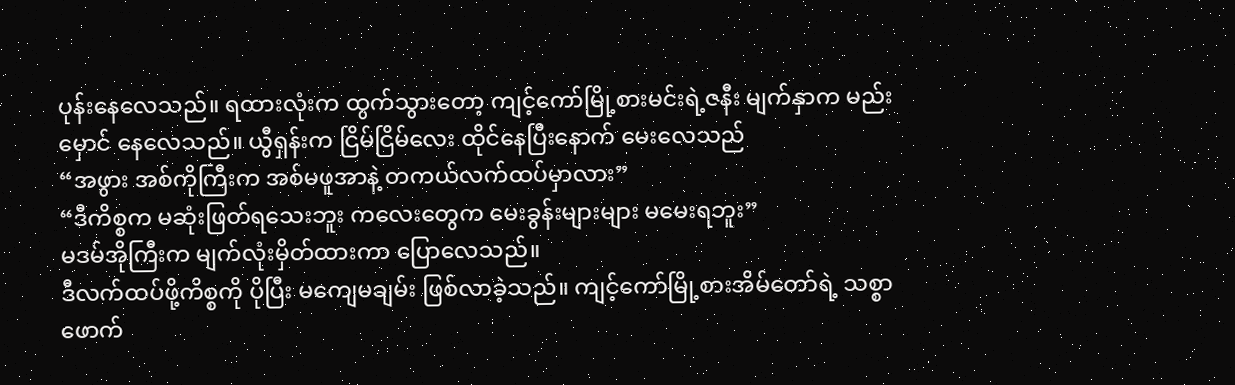ပုန်းနေလေသည်။ ရထားလုံးက ထွက်သွားတော့ ကျင့်ကော်မြို့စားမင်းရဲ့ဇနီး မျက်နှာက မည်းမှောင် နေလေသည်။ ယွီရှန်းက ငြိမ်ငြိမ်လေး ထိုင်နေပြီးနောက် မေးလေသည်
“အဖွား အစ်ကိုကြီးက အစ်မဖူအာနဲ့ တကယ်လက်ထပ်မှာလား”
“ဒီကိစ္စက မဆုံးဖြတ်ရသေးဘူး ကလေးတွေက မေးခွန်းများများ မမေးရဘူး”
မဒမ်အိုကြီးက မျက်လုံးမှိတ်ထားကာ ပြောလေသည်။
ဒီလက်ထပ်ဖို့ကိစ္စကို ပိုပြီး မကျေမချမ်း ဖြစ်လာခဲ့သည်။ ကျင့်ကော်မြို့စားအိမ်တော်ရဲ့ သစ္စာဖောက်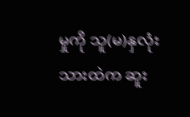မှုကို သူ(မ)နှလုံးသားထဲက ဆူး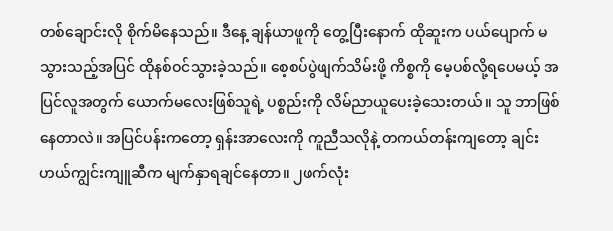တစ်ချောင်းလို စိုက်မိနေသည်။ ဒီနေ့ ချန်ယာဖူကို တွေ့ပြီးနောက် ထိုဆူးက ပယ်ပျောက် မသွားသည့်အပြင် ထိုနစ်ဝင်သွားခဲ့သည်။ စေ့စပ်ပွဲဖျက်သိမ်းဖို့ ကိစ္စကို မေ့ပစ်လို့ရပေမယ့် အပြင်လူအတွက် ယောက်မလေးဖြစ်သူရဲ့ ပစ္စည်းကို လိမ်ညာယူပေးခဲ့သေးတယ်။ သူ ဘာဖြစ်နေတာလဲ။ အပြင်ပန်းကတော့ ရှန်းအာလေးကို ကူညီသလိုနဲ့ တကယ်တန်းကျတော့ ချင်းဟယ်ကျွင်းကျူဆီက မျက်နှာရချင်နေတာ။ ၂ဖက်လုံး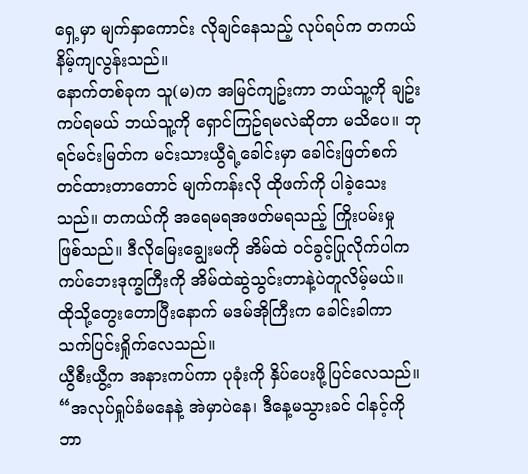ရှေ့မှာ မျက်နှာကောင်း လိုချင်နေသည့် လုပ်ရပ်က တကယ်နိမ့်ကျလွန်းသည်။
နောက်တစ်ခုက သူ(မ)က အမြင်ကျဥ်းကာ ဘယ်သူ့ကို ချဥ်းကပ်ရမယ် ဘယ်သူ့ကို ရှောင်ကြဥ်ရမလဲဆိုတာ မသိပေ။ ဘုရင်မင်းမြတ်က မင်းသားယွီရဲ့ခေါင်းမှာ ခေါင်းဖြတ်စက် တင်ထားတာတောင် မျက်ကန်းလို ထိုဖက်ကို ပါခဲ့သေးသည်။ တကယ်ကို အရေမရအဖတ်မရသည့် ကြိုးပမ်းမှု ဖြစ်သည်။ ဒီလိုမြေးချွေးမကို အိမ်ထဲ ဝင်ခွင့်ပြုလိုက်ပါက ကပ်ဘေးဒုက္ခကြီးကို အိမ်ထဲဆွဲသွင်းတာနဲ့ပဲတူလိမ့်မယ်။
ထိုသို့တွေးတောပြီးနောက် မဒမ်အိုကြီးက ခေါင်းခါကာ သက်ပြင်းရှိုက်လေသည်။
ယွီစီးယွီ့က အနားကပ်ကာ ပုခုံးကို နှိပ်ပေးဖို့ပြင်လေသည်။
“အလုပ်ရှုပ်ခံမနေနဲ့ အဲမှာပဲနေ၊ ဒီနေ့မသွားခင် ငါနင့်ကို ဘာ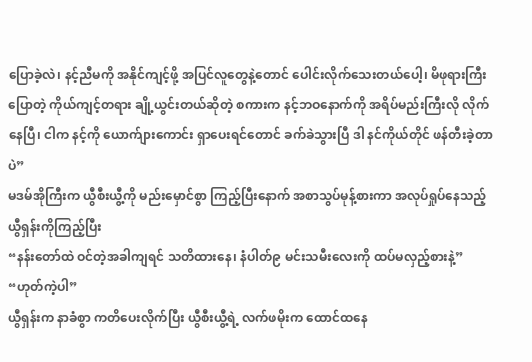ပြောခဲ့လဲ၊ နင့်ညီမကို အနိုင်ကျင့်ဖို့ အပြင်လူတွေနဲ့တောင် ပေါင်းလိုက်သေးတယ်ပေါ့၊ မိဖုရားကြီးပြောတဲ့ ကိုယ်ကျင့်တရား ချို့ယွင်းတယ်ဆိုတဲ့ စကားက နင့်ဘဝနောက်ကို အရိပ်မည်းကြီးလို လိုက်နေပြီ၊ ငါက နင့်ကို ယောက်ျားကောင်း ရှာပေးရင်တောင် ခက်ခဲသွားပြီ ဒါ နင်ကိုယ်တိုင် ဖန်တီးခဲ့တာပဲ”
မဒမ်အိုကြီးက ယွီစီးယွီ့ကို မည်းမှောင်စွာ ကြည့်ပြီးနောက် အစာသွပ်မုန့်စားကာ အလုပ်ရှုပ်နေသည့် ယွီရှန်းကိုကြည့်ပြီး
“နန်းတော်ထဲ ဝင်တဲ့အခါကျရင် သတိထားနေ၊ နံပါတ်၉ မင်းသမီးလေးကို ထပ်မလှည့်စားနဲ့”
“ဟုတ်ကဲ့ပါ”
ယွီရှန်းက နာခံစွာ ကတိပေးလိုက်ပြီး ယွီစီးယွီ့ရဲ့ လက်ဖမိုးက ထောင်ထနေ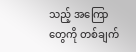သည့် အကြောတွေကို တစ်ချက်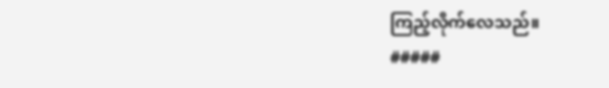ကြည့်လိုက်လေသည်။
#####